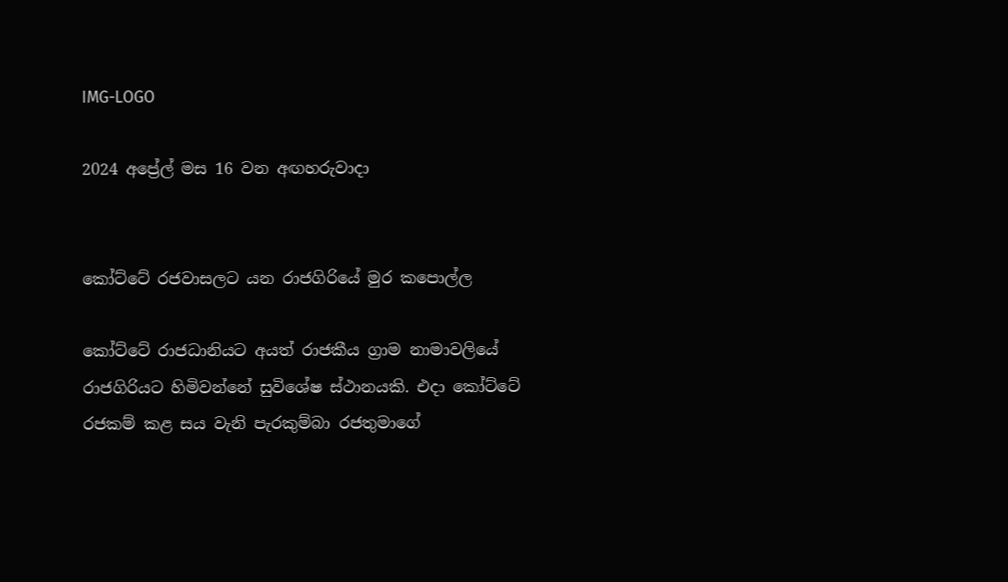IMG-LOGO

2024 අප්‍රේල් මස 16 වන අඟහරුවාදා


කෝට්ටේ රජවාසලට යන රාජගිරියේ මුර කපොල්ල

කෝට්ටේ රාජධානියට අයත් රාජකීය ග්‍රාම නාමාවලියේ රාජගිරියට හිමිවන්නේ සුවිශේෂ ස්ථානයකි. එද‌ා කෝට්ටේ රජකම් කළ සය වැනි පැරකුම්බා රජතුමාගේ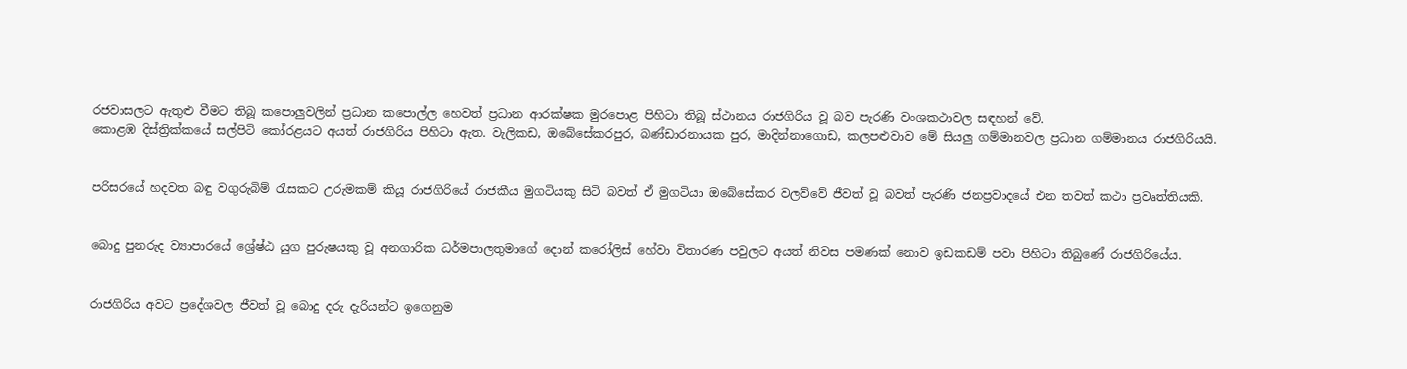රජවාසලට ඇතුළු වීමට තිබූ කපොලුවලින් ප්‍රධාන කපොල්ල හෙවත් ප්‍රධාන ආරක්ෂක මුරපොළ පිහිටා තිබූ ස්ථානය රාජගිරිය වූ බව පැරණි වංශකථාවල සඳහන් වේ.
කොළඹ දිස්ත්‍රික්කයේ සල්පිටි කෝරළයට අයත් රාජගිරිය පිහිටා ඇත. වැලිකඩ, ඔබේසේකරපුර, බණ්ඩාරනායක පුර, මාදින්නාගොඩ, කලපළුවාව මේ සියලු ගම්මානවල ප්‍රධාන ගම්මානය රාජගිරියයි.


පරිසරයේ හදවත බඳු වගුරුබිම් රැසකට උරුමකම් කියූ රාජගිරියේ රාජකීය මුගටියකු සිටි බවත් ඒ මුගටියා ඔබේසේකර වලව්වේ ජීවත් වූ බවත් පැරණි ජනප්‍රවාදයේ එන තවත් කථා ප්‍රවෘත්තියකි.


බොදු පුනරුද ව්‍යාපාරයේ ශ්‍රේෂ්ඨ යුග පුරුෂයකු වූ අනගාරික ධර්මපාලතුමාගේ දොන් කරෝලිස් හේවා විතාරණ පවුලට අයත් නිවස පමණක් නොව ඉඩකඩම් පවා පිහිටා තිබුණේ රාජගිරියේය.


රාජගිරිය අවට ප්‍රදේශවල ජීවත් වූ බොදු දරු දැරියන්ට ඉගෙනුම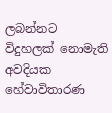ලබන්නට විදුහලක් නොමැති අවදියක හේවාවිතාරණ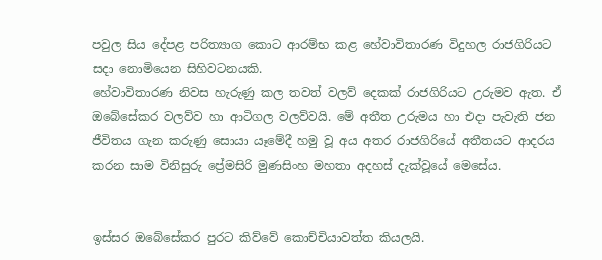පවුල සිය දේපළ පරිත්‍යාග කොට ආරම්භ කළ හේවාවිතාරණ විදුහල රාජගිරියට සද‌ා නොමියෙන සිහිවටනයකි.
හේවාවිතාරණ නිවස හැරුණු කල තවත් වලව් දෙකක් රාජගිරියට උරුමව ඇත. ඒ ඔබේසේකර වලව්ව හා ආටිගල වලව්වයි. මේ අතීත උරුමය හා එද‌ා පැවැති ජන ජීවිතය ගැන කරුණු සොයා යෑමේදී හමු වූ අය අතර රාජගිරියේ අතීතයට ආදරය කරන සාම විනිසුරු ප්‍රේමසිරි මුණසිංහ මහතා අදහස් දැක්වූයේ මෙසේය.


ඉස්සර ඔබේසේකර පුරට කිව්වේ කොච්චියාවත්ත කියලයි.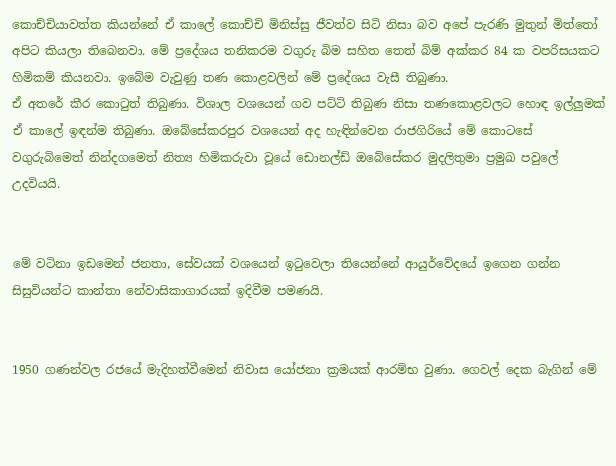කොච්චියාවත්ත කියන්නේ ඒ කාලේ කොච්චි මිනිස්සු ජීවත්ව සිටි නිසා බව අපේ පැරණි මුතුන් මිත්තෝ අපිට කියලා තිබෙනවා. මේ ප්‍රදේශය තනිකරම වගුරු බිම සහිත තෙත් බිම් අක්කර 84 ක වපරිසයකට හිමිකම් කියනවා. ඉබේම වැවුණු තණ කොළවලින් මේ ප්‍රදේශය වැසී තිබුණා.
ඒ අතරේ කීර කොටුත් තිබුණා. විශාල වශයෙන් ගව පට්ටි තිබුණ නිසා තණකොළවලට හොඳ ඉල්ලුමක් ඒ කාලේ ඉඳන්ම තිබුණා. ඔබේසේකරපුර වශයෙන් අද හැඳින්වෙන රාජගිරියේ මේ කොටසේ වගුරුබිමෙත් නින්දගමෙත් නිත්‍ය හිමිකරුවා වූයේ ඩොනල්ඩ් ඔබේසේකර මුදලිතුමා ප්‍රමුඛ පවුලේ උදවියයි.


මේ වටිනා ඉඩමෙන් ජනතා, සේවයක් වශයෙන් ඉටුවෙලා තියෙන්නේ ආයුර්වේදයේ ඉගෙන ගන්න සිසුවියන්ට කාන්තා නේවාසිකාගාරයක් ඉදිවීම පමණයි.


1950 ගණන්වල රජයේ මැදිහත්වීමෙන් නිවාස යෝජනා ක්‍රමයක් ආරම්භ වුණා. ගෙවල් දෙක බැගින් මේ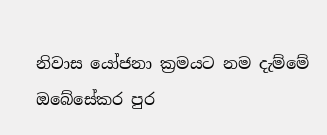නිවාස යෝජනා ක්‍රමයට නම දැම්මේ ඔබේසේකර පුර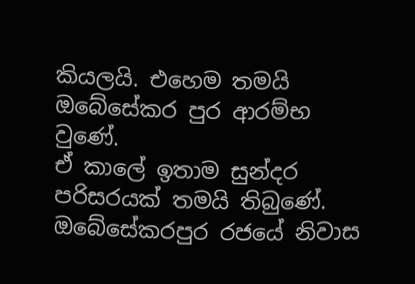කියලයි. එහෙම තමයි ඔබේසේකර පුර ආරම්භ වුණේ.
ඒ කාලේ ඉතාම සුන්දර පරිසරයක් තමයි තිබුණේ. ඔබේසේකරපුර රජයේ නිවාස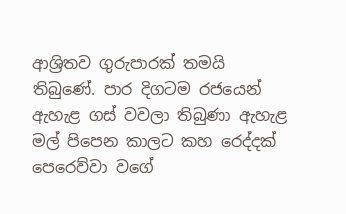ආශ්‍රිතව ගුරුපාරක් තමයි තිබුණේ. පාර දිගටම රජයෙන් ඇහැළ ගස් වවලා තිබුණා ඇහැළ මල් පිපෙන කාලට කහ රෙද්දක් පෙරෙව්වා වගේ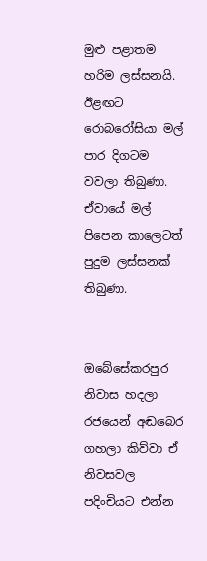මුළු පළාතම හරිම ලස්සනයි. ඊළඟට රොබරෝසියා මල් පාර දිගටම වවලා තිබුණා. ඒවායේ මල් පිපෙන කාලෙටත් පුදුම ලස්සනක් තිබුණා.


ඔබේසේකරපුර නිවාස හදලා රජයෙන් අඬබෙර ගහලා කිව්වා ඒ නිවසවල පදිංචියට එන්න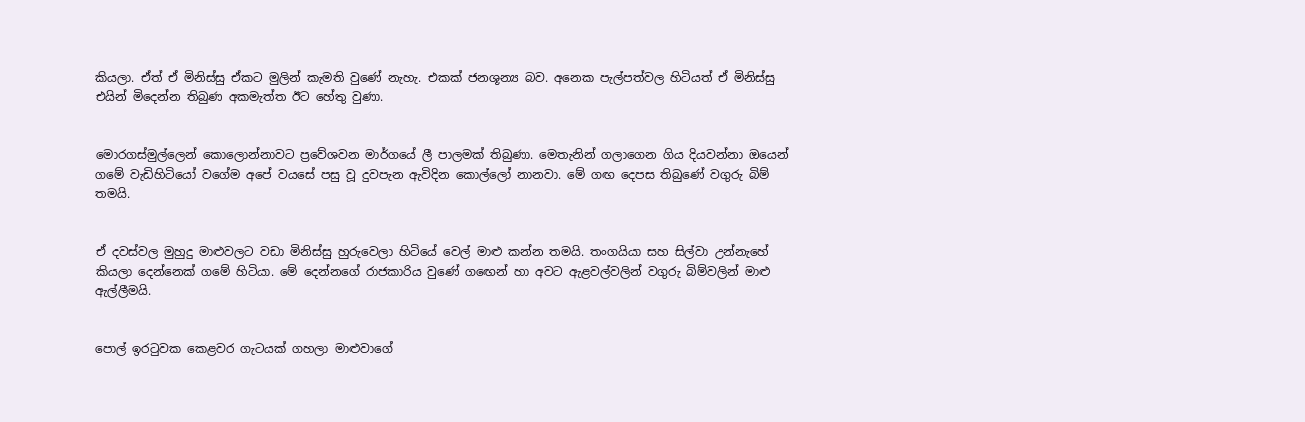කියලා. ඒත් ඒ මිනිස්සු ඒකට මුලින් කැමති වුණේ නැහැ. එකක් ජනශූන්‍ය බව. අනෙක පැල්පත්වල හිටියත් ඒ මිනිස්සු එයින් මිදෙන්න තිබුණ අකමැත්ත ඊට හේතු වුණා.


මොරගස්මුල්ලෙන් කොලොන්නාවට ප්‍රවේශවන මාර්ගයේ ලී පාලමක් තිබුණා. මෙතැනින් ගලාගෙන ගිය දියවන්නා ඔයෙන් ගමේ වැඩිහිටියෝ වගේම අපේ වයසේ පසු වූ දුවපැන ඇවිදින කොල්ලෝ නානවා. මේ ගඟ දෙපස තිබුණේ වගුරු බිම් තමයි.


ඒ දවස්වල මුහුදු මාළුවලට වඩා මිනිස්සු හුරුවෙලා හිටියේ වෙල් මාළු කන්න තමයි. තංගයියා සහ සිල්වා උන්නැහේ කියලා දෙන්නෙක් ගමේ හිටියා. මේ දෙන්නගේ රාජකාරිය වුණේ ගඟෙන් හා අවට ඇළවල්වලින් වගුරු බිම්වලින් මාළු ඇල්ලීමයි.


පොල් ඉරටුවක කෙළවර ගැටයක් ගහලා මාළුවාගේ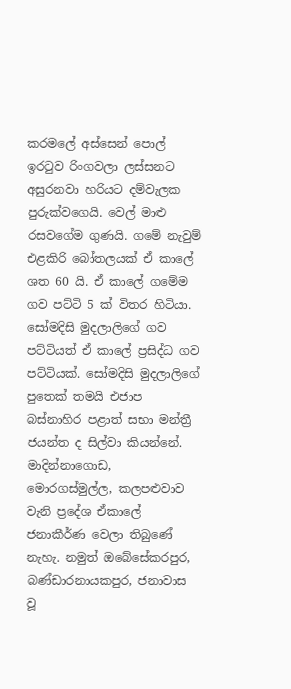කරමලේ අස්සෙන් පොල් ඉරටුව රිංගවලා ලස්සනට අසුරනවා හරියට දම්වැලක පුරුක්වගෙයි. වෙල් මාළු රසවගේම ගුණයි. ගමේ නැවුම් එළකිරි බෝතලයක් ඒ කාලේ ශත 60 යි. ඒ කාලේ ගමේම ගව පට්ටි 5 ක් විතර හිටියා. සෝමදිසි මුදලාලිගේ ගව පට්ටියත් ඒ කාලේ ප්‍රසිද්ධ ගව පට්ටියක්. සෝමදිසි මුදලාලිගේ පුතෙක් තමයි එජාප බස්නාහිර පළාත් සභා මන්ත්‍රී ජයන්ත ද සිල්වා කියන්නේ. මාදින්නාගොඩ, මොරගස්මුල්ල, කලපළුවාව වැනි ප්‍රදේශ ඒකාලේ ජනාකීර්ණ වෙලා තිබුණේ නැහැ. නමුත් ඔබේසේකරපුර, බණ්ඩාරනායකපුර, ජනාවාස වූ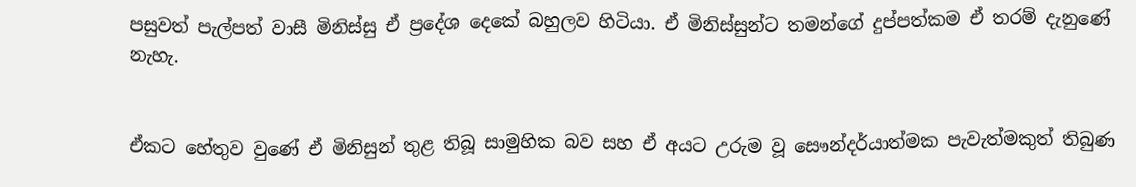පසුවත් පැල්පත් වාසී මිනිස්සු ඒ ප්‍රදේශ දෙකේ බහුලව හිටියා. ඒ මිනිස්සුන්ට තමන්ගේ දුප්පත්කම ඒ තරම් දැනුණේ නැහැ.


ඒකට හේතුව වුණේ ඒ මිනිසුන් තුළ තිබූ සාමුහික බව සහ ඒ අයට උරුම වූ සෞන්දර්යාත්මක පැවැත්මකුත් තිබුණ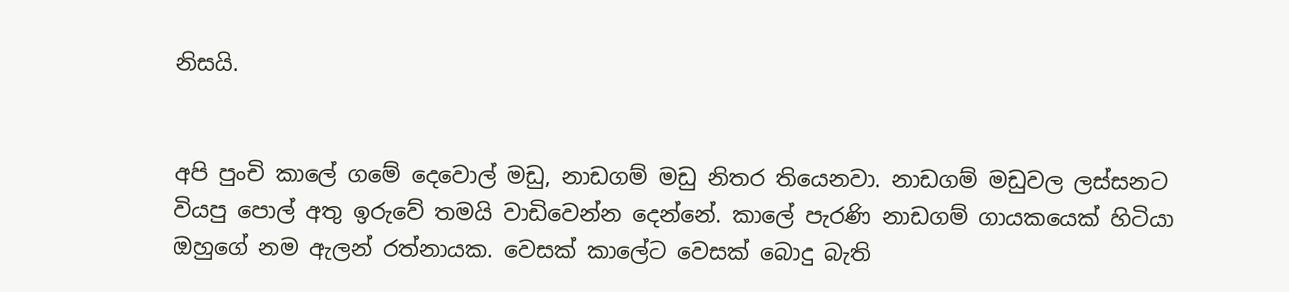නිසයි.


අපි පුංචි කාලේ ගමේ දෙවොල් මඩු, නාඩගම් මඩු නිතර තියෙනවා. නාඩගම් මඩුවල ලස්සනට වියපු පොල් අතු ඉරුවේ තමයි වාඩිවෙන්න දෙන්නේ. කාලේ පැරණි නාඩගම් ගායකයෙක් හිටියා ඔහුගේ නම ඇලන් රත්නායක. වෙසක් කාලේට වෙසක් බොදු බැති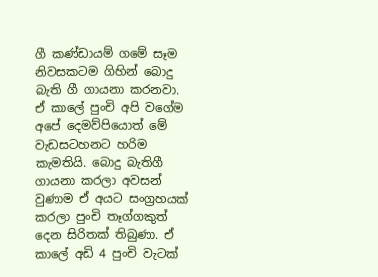ගී කණ්ඩායම් ගමේ සෑම නිවසකටම ගිහින් බොදු බැති ගී ගායනා කරනවා. ඒ කාලේ පුංචි අපි වගේම අපේ දෙමව්පියොත් මේ වැඩසටහනට හරිම කැමතියි. බොදු බැතිගී ගායනා කරලා අවසන් වුණාම ඒ අයට සංග්‍රහයක් කරලා පුංචි තෑග්ගකුත් දෙන සිරිතක් තිබුණා. ඒ කාලේ අඩි 4 පුංචි වැටක්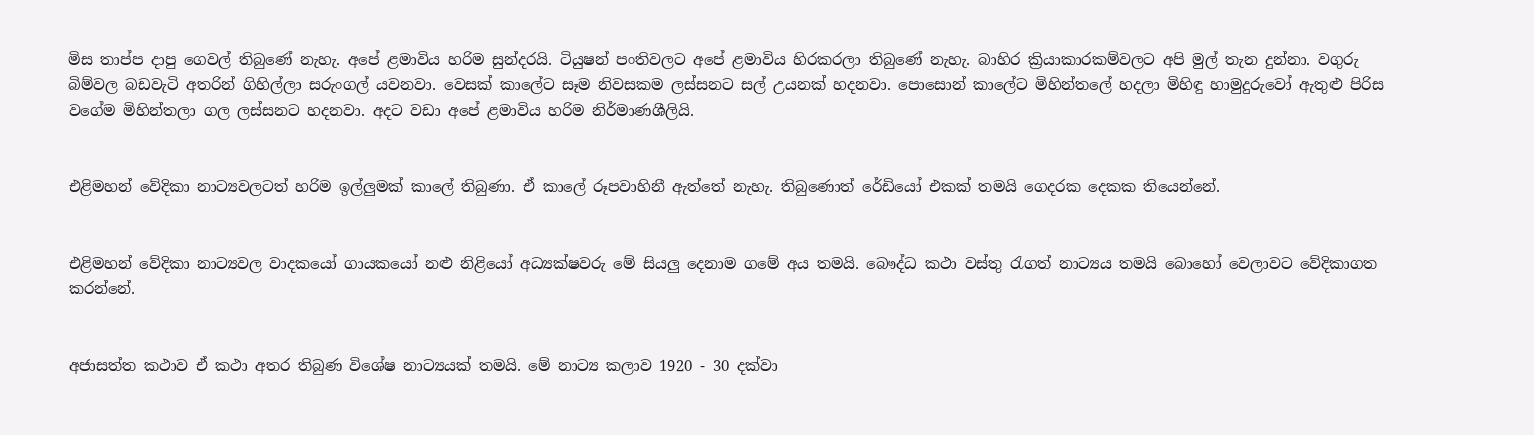මිස තාප්ප දාපු ගෙවල් තිබුණේ නැහැ. අපේ ළමාවිය හරිම සුන්දරයි. ටියුෂන් පංතිවලට අපේ ළමාවිය හිරකරලා තිබුණේ නැහැ. බාහිර ක්‍රියාකාරකම්වලට අපි මුල් තැන දුන්නා. වගුරු බිම්වල බඩවැටි අතරින් ගිහිල්ලා සරුංගල් යවනවා. වෙසක් කාලේට සෑම නිවසකම ලස්සනට සල් උයනක් හදනවා. පොසොන් කාලේට මිහින්තලේ හදලා මිහිඳු හාමුදුරුවෝ ඇතුළු පිරිස වගේම මිහින්තලා ගල ලස්සනට හදනවා. අදට වඩා අපේ ළමාවිය හරිම නිර්මාණශීලියි.


එළිමහන් වේදිකා නාට්‍යවලටත් හරිම ඉල්ලුමක් කාලේ තිබුණා. ඒ කාලේ රූපවාහිනී ඇත්තේ නැහැ. තිබුණොත් රේඩියෝ එකක් තමයි ගෙදරක දෙකක තියෙන්නේ.


එළිමහන් වේදිකා නාට්‍යවල වාදකයෝ ගායකයෝ නළු නිළියෝ අධ්‍යක්ෂවරු මේ සියලු දෙනාම ගමේ අය තමයි. බෞද්ධ කථා වස්තු රැගත් නාට්‍යය තමයි බොහෝ වෙලාවට වේදිකාගත කරන්නේ.


අජාසත්ත කථාව ඒ කථා අතර තිබුණ විශේෂ නාට්‍යයක් තමයි. මේ නාට්‍ය කලාව 1920 - 30 දක්වා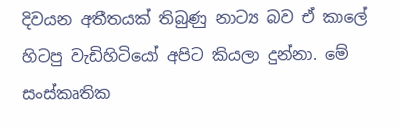දිවයන අතීතයක් තිබුණු නාට්‍ය බව ඒ කාලේ හිටපු වැඩිහිටියෝ අපිට කියලා දුන්නා. මේ සංස්කෘතික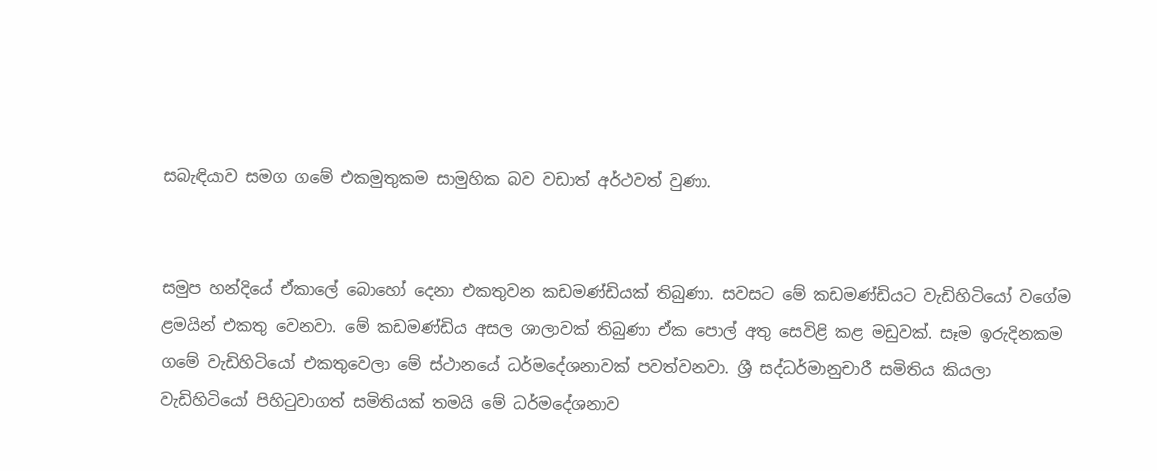සබැඳියාව සමග ගමේ එකමුතුකම සාමුහික බව වඩාත් අර්ථවත් වුණා.


සමුප හන්දියේ ඒකාලේ බොහෝ දෙනා එකතුවන කඩමණ්ඩියක් තිබුණා. සවසට මේ කඩමණ්ඩියට වැඩිහිටියෝ වගේම ළමයින් එකතු වෙනවා. මේ කඩමණ්ඩිය අසල ශාලාවක් තිබුණා ඒක පොල් අතු සෙවිළි කළ මඩුවක්. සෑම ඉරුදිනකම ගමේ වැඩිහිටියෝ එකතුවෙලා මේ ස්ථානයේ ධර්මදේශනාවක් පවත්වනවා. ශ්‍රී සද්ධර්මානුචාරී සමිතිය කියලා වැඩිහිටියෝ පිහිටුවාගත් සමිතියක් තමයි මේ ධර්මදේශනාව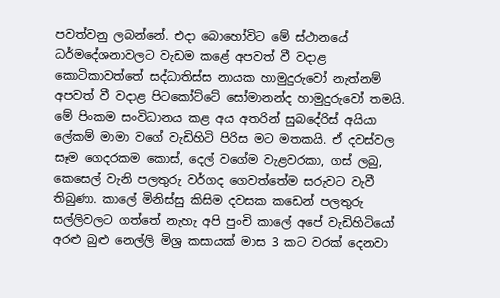පවත්වනු ලබන්නේ. එද‌ා බොහෝවිට මේ ස්ථානයේ ධර්මදේශනාවලට වැඩම කළේ අපවත් වී වද‌ාළ කොටිකාවත්තේ සද්ධාතිස්ස නායක හාමුදුරුවෝ නැත්නම් අපවත් වී වද‌ාළ පිටකෝට්ටේ සෝමානන්ද හාමුදුරුවෝ තමයි. මේ පිංකම සංවිධානය කළ අය අතරින් සුබදේරිස් අයියා ලේකම් මාමා වගේ වැඩිහිටි පිරිස මට මතකයි. ඒ දවස්වල සෑම ගෙදරකම කොස්, දෙල් වගේම වැළවරකා, ගස් ලබු, කෙසෙල් වැනි පලතුරු වර්ගද ගෙවත්තේම සරුවට වැවී තිබුණා. කාලේ මිනිස්සු කිසිම දවසක කඩෙන් පලතුරු සල්ලිවලට ගත්තේ නැහැ අපි පුංචි කාලේ අපේ වැඩිහිටියෝ අරළු බුළු නෙල්ලි මිශ්‍ර කසායක් මාස 3 කට වරක් දෙනවා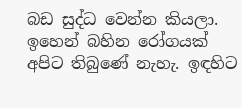බඩ සුද්ධ වෙන්න කියලා. ඉහෙන් බහින රෝගයක් අපිට තිබුණේ නැහැ. ඉඳහිට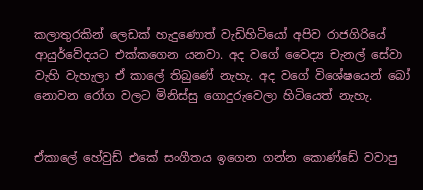කලාතුරකින් ලෙඩක් හැදුණොත් වැඩිහිටියෝ අපිව රාජගිරියේ ආයුර්වේදයට එක්කගෙන යනවා. අද වගේ වෛද්‍ය චැනල් සේවා වැහි වැහැලා ඒ කාලේ තිබුණේ නැහැ. අද වගේ විශේෂයෙන් බෝ නොවන රෝග වලට මිනිස්සු ගොදුරුවෙලා හිටියෙත් නැහැ.


ඒකාලේ හේවුඩ් එකේ සංගීතය ඉගෙන ගන්න කොණ්ඩේ වවාපු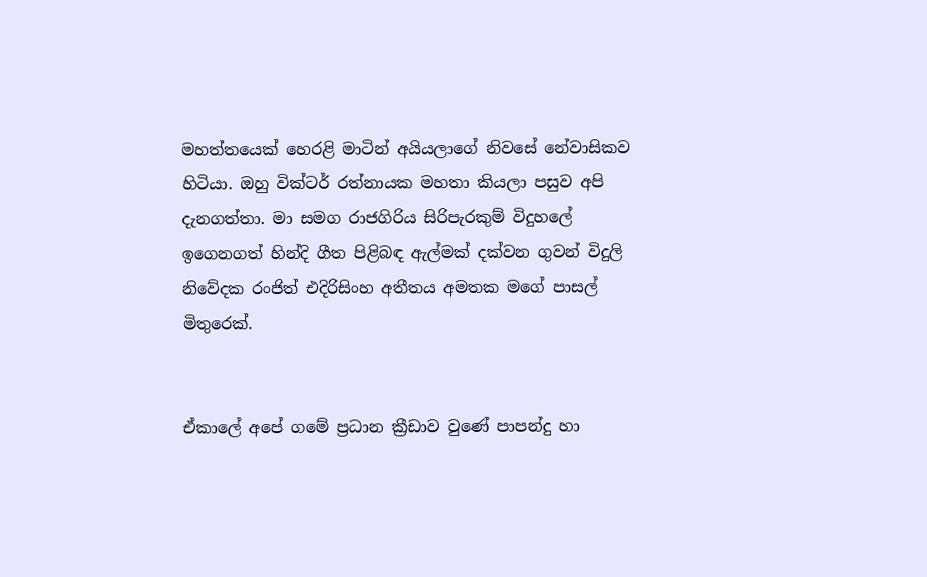මහත්තයෙක් හෙරළි මාටින් අයියලාගේ නිවසේ නේවාසිකව හිටියා. ඔහු වික්ටර් රත්නායක මහතා කියලා පසුව අපි දැනගත්තා. මා සමග රාජගිරිය සිරිපැරකුම් විදුහලේ ඉගෙනගත් හින්දි ගීත පිළිබඳ ඇල්මක් දක්වන ගුවන් විදුලි නිවේදක රංජිත් එදිරිසිංහ අතීතය අමතක මගේ පාසල් මිතුරෙක්.


ඒකාලේ අපේ ගමේ ප්‍රධාන ක්‍රීඩාව වුණේ පාපන්දු හා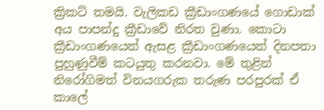ක්‍රිකට් තමයි. වැලිකඩ ක්‍රීඩාංගණයේ ගොඩාක් අය පාපන්දු ක්‍රීඩාවේ නිරත වුණා. කොටා ක්‍රීඩාංගණයෙත් ඇසළ ක්‍රීඩාංගණයෙත් දිනපතා පුහුණුවීම් කටයුතු කරනවා. මේ තුළින් නිරෝගිමත් විනයගරුක තරුණ පරපුරක් ඒ කාලේ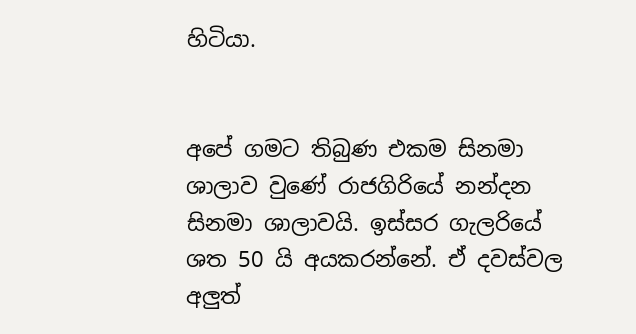හිටියා.


අපේ ගමට තිබුණ එකම සිනමා ශාලාව වුණේ රාජගිරියේ නන්දන සිනමා ශාලාවයි. ඉස්සර ගැලරියේ ශත 50 යි අයකරන්නේ. ඒ දවස්වල අලුත්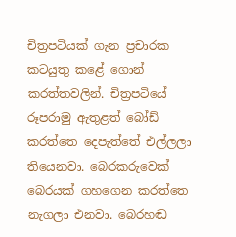චිත්‍රපටියක් ගැන ප්‍රචාරක කටයුතු කළේ ගොන් කරත්තවලින්. චිත්‍රපටියේ රූපරාමු ඇතුළත් බෝඩ් කරත්තෙ දෙපැත්තේ එල්ලලා තියෙනවා. බෙරකරුවෙක් බෙරයක් ගහගෙන කරත්තෙ නැගලා එනවා. බෙරහඬ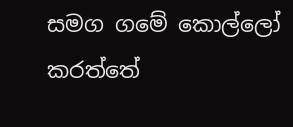සමග ගමේ කොල්ලෝ කරත්තේ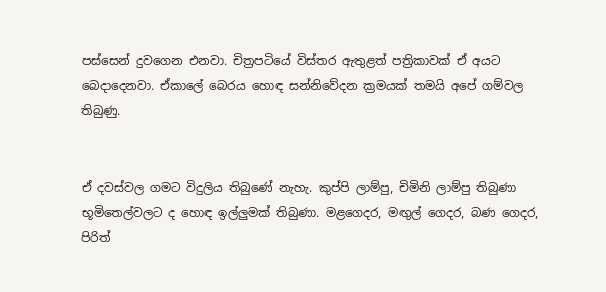පස්සෙන් දුවගෙන එනවා. චිත්‍රපටියේ විස්තර ඇතුළත් පත්‍රිකාවක් ඒ අයට බෙද‌ාදෙනවා. ඒකාලේ බෙරය හොඳ සන්නිවේදන ක්‍රමයක් තමයි අපේ ගම්වල තිබුණු.


ඒ දවස්වල ගමට විදුලිය තිබුණේ නැහැ. කුප්පි ලාම්පු, චිමිනි ලාම්පු තිබුණා භූමිතෙල්වලට ද හොඳ ඉල්ලුමක් තිබුණා. මළගෙදර, මඟුල් ගෙදර, බණ ගෙදර, පිරිත්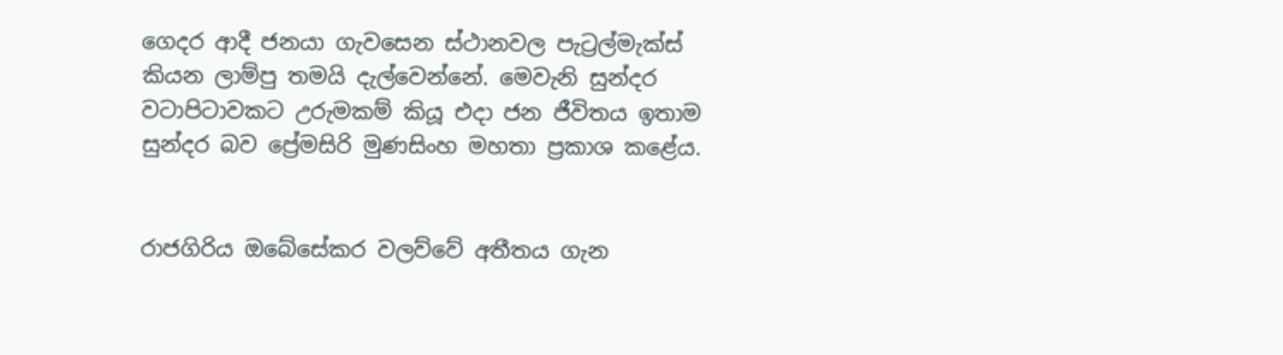ගෙදර ආදී ජනයා ගැවසෙන ස්ථානවල පැට්‍රල්මැක්ස් කියන ලාම්පු තමයි දැල්වෙන්නේ. මෙවැනි සුන්දර වටාපිටාවකට උරුමකම් කියූ එදා ජන ජීවිතය ඉතාම සුන්දර බව ප්‍රේමසිරි මුණසිංහ මහතා ප්‍රකාශ කළේය.


රාජගිරිය ඔබේසේකර වලව්වේ අතීතය ගැන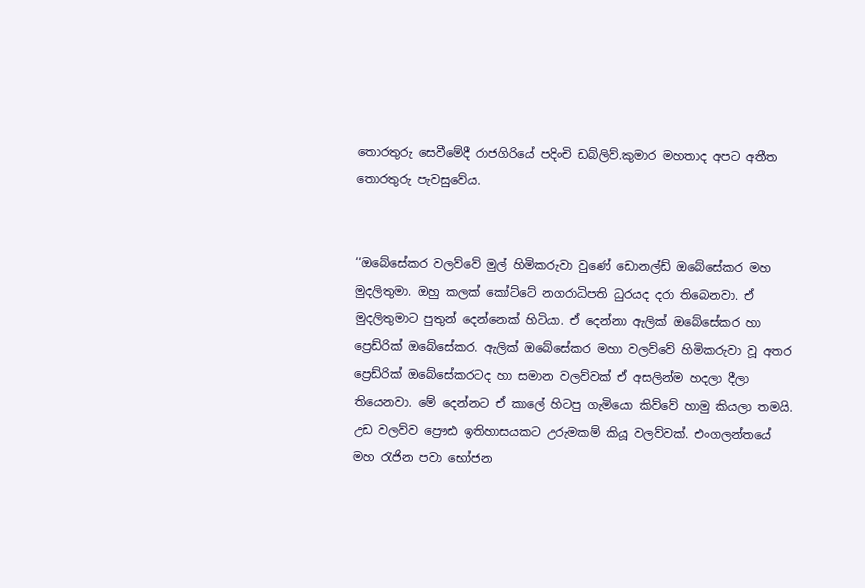තොරතුරු සෙවීමේදී රාජගිරියේ පදිංචි ඩබ්ලිව්.කුමාර මහතාද අපට අතීත තොරතුරු පැවසුවේය.


‘‘ඔබේසේකර වලව්වේ මුල් හිමිකරුවා වුණේ ඩොනල්ඩ් ඔබේසේකර මහ මුදලිතුමා. ඔහු කලක් කෝට්ටේ නගරාධිපති ධුරයද දරා තිබෙනවා. ඒ මුදලිතුමාට පුතුන් දෙන්නෙක් හිටියා. ඒ දෙන්නා ඇලික් ඔබේසේකර හා ප්‍රෙඩ්රික් ඔබේසේකර. ඇලික් ඔබේසේකර මහා වලව්වේ හිමිකරුවා වූ අතර ප්‍රෙඩ්රික් ඔබේසේකරටද හා සමාන වලව්වක් ඒ අසලින්ම හදලා දීලා තියෙනවා. මේ දෙන්නට ඒ කාලේ හිටපු ගැමියො කිව්වේ හාමු කියලා තමයි. උඩ වලව්ව ප්‍රෞඪ ඉතිහාසයකට උරුමකම් කියූ වලව්වක්. එංගලන්තයේ මහ රැජින පවා භෝජන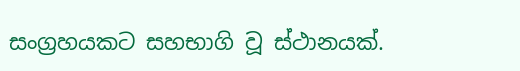සංග්‍රහයකට සහභාගි වූ ස්ථානයක්.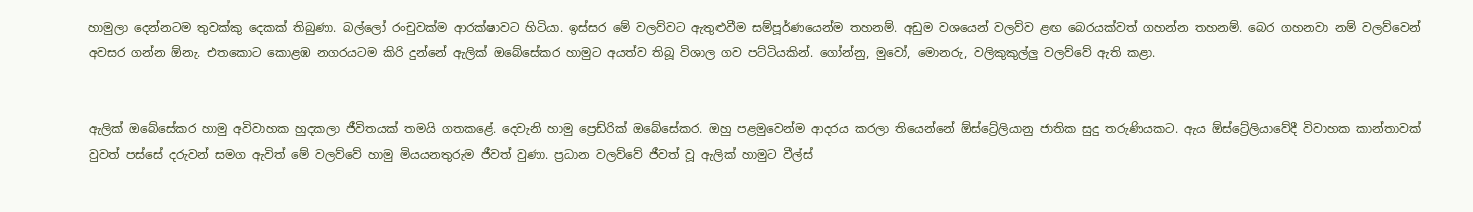හාමුලා දෙන්නටම තුවක්කු දෙකක් තිබුණා. බල්ලෝ රංචුවක්ම ආරක්ෂාවට හිටියා. ඉස්සර මේ වලව්වට ඇතුළුවීම සම්පූර්ණයෙන්ම තහනම්. අඩුම වශයෙන් වලව්ව ළඟ බෙරයක්වත් ගහන්න තහනම්. බෙර ගහනවා නම් වලව්වෙන් අවසර ගන්න ඕනැ. එතකොට කොළඹ නගරයටම කිරි දුන්නේ ඇලික් ඔබේසේකර හාමුට අයත්ව තිබූ විශාල ගව පට්ටියකින්. ගෝන්නු, මුවෝ, මොනරු, වලිකුකුල්ලු වලව්වේ ඇති කළා.


ඇලික් ඔබේසේකර හාමු අවිවාහක හුදකලා ජීවිතයක් තමයි ගතකළේ. දෙවැනි හාමු ප්‍රෙඩ්රික් ඔබේසේකර. ඔහු පළමුවෙන්ම ආදරය කරලා තියෙන්නේ ඕස්ට්‍රේලියානු ජාතික සුදු තරුණියකට. ඇය ඕස්ට්‍රේලියාවේදී විවාහක කාන්තාවක් වුවත් පස්සේ දරුවන් සමග ඇවිත් මේ වලව්වේ හාමු මියයනතුරුම ජීවත් වුණා. ප්‍රධාන වලව්වේ ජීවත් වූ ඇලික් හාමුට වීල්ස්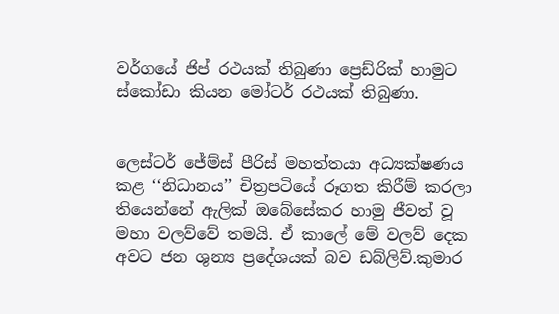වර්ගයේ ජිප් රථයක් තිබුණා ප්‍රෙඩ්රික් හාමුට ස්කෝඩා කියන මෝටර් රථයක් තිබුණා.


ලෙස්ටර් ජේම්ස් පීරිස් මහත්තයා අධ්‍යක්ෂණය කළ ‘‘නිධානය’’ චිත්‍රපටියේ රූගත කිරීම් කරලා තියෙන්නේ ඇලික් ඔබේසේකර හාමු ජීවත් වූ මහා වලව්වේ තමයි. ඒ කාලේ මේ වලව් දෙක අවට ජන ශුන්‍ය ප්‍රදේශයක් බව ඩබ්ලිව්.කුමාර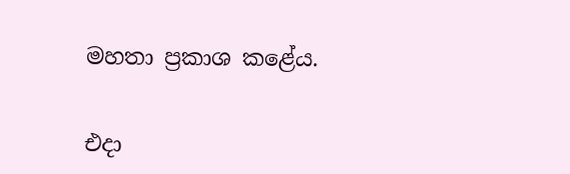මහතා ප්‍රකාශ කළේය.


එදා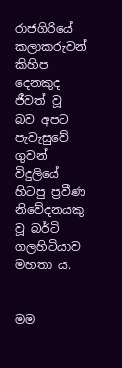රාජගිරියේ කලාකරුවන් කිහිප දෙනකුද ජීවත් වූ බව අපට පැවැසුවේ ගුවන් විදුලියේ හිටපු ප්‍රවීණ නිවේදනයකු වූ බර්ටි ගලහිටියාව මහතා ය.


මම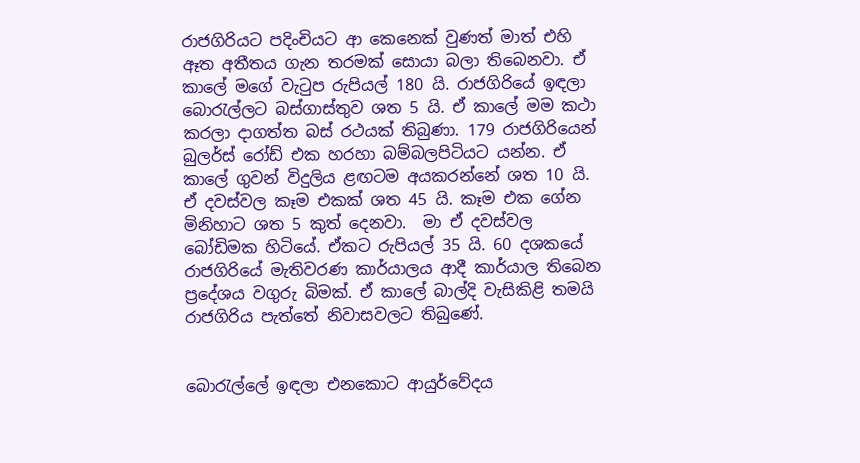රාජගිරියට පදිංචියට ආ කෙනෙක් වුණත් මාත් එහි ඈත අතීතය ගැන තරමක් සොයා බලා තිබෙනවා. ඒ කාලේ මගේ වැටුප රුපියල් 180 යි. රාජගිරියේ ඉඳලා බොරැල්ලට බස්ගාස්තුව ශත 5 යි. ඒ කාලේ මම කථා කරලා දාගත්ත බස් රථයක් තිබුණා. 179 රාජගිරියෙන් බුලර්ස් රෝඩ් එක හරහා බම්බලපිටියට යන්න. ඒ කාලේ ගුවන් විදුලිය ළඟටම අයකරන්නේ ශත 10 යි. ඒ දවස්වල කෑම එකක් ශත 45 යි. කෑම එක ගේන මිනිහාට ශත 5 කුත් දෙනවා.  මා ඒ දවස්වල බෝඩිමක හිටියේ. ඒකට රුපියල් 35 යි. 60 දශකයේ රාජගිරියේ මැතිවරණ කාර්යාලය ආදී කාර්යාල තිබෙන ප්‍රදේශය වගුරු බිමක්. ඒ කාලේ බාල්දි වැසිකිළි තමයි රාජගිරිය පැත්තේ නිවාසවලට තිබුණේ.


බොරැල්ලේ ඉඳලා එනකොට ආයුර්වේදය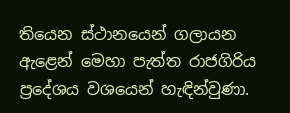තියෙන ස්ථානයෙන් ගලායන ඇළෙන් මෙහා පැත්ත රාජගිරිය ප්‍රදේශය වශයෙන් හැඳින්වුණා.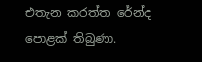එතැන කරත්ත රේන්ද පොළක් තිබුණා.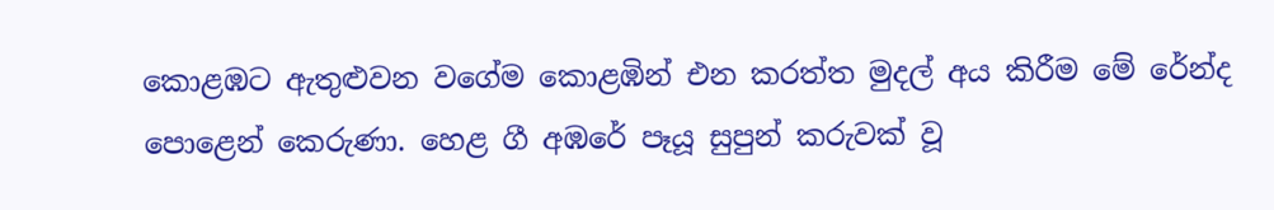කොළඹට ඇතුළුවන වගේම කොළඹින් එන කරත්ත මුදල් අය කිරීම මේ රේන්ද පොළෙන් කෙරුණා. හෙළ ගී අඹරේ පෑයූ සුපුන් කරුවක් වූ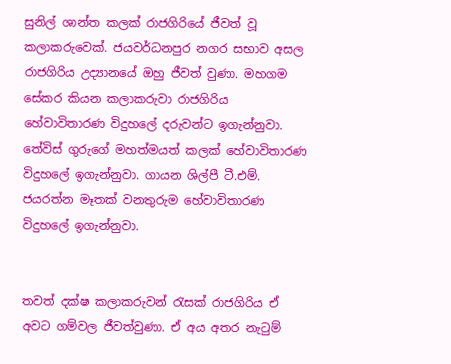සුනිල් ශාන්ත කලක් රාජගිරියේ ජීවත් වූ කලාකරුවෙක්. ජයවර්ධනපුර නගර සභාව අසල රාජගිරිය උද්‍යානයේ ඔහු ජීවත් වුණා. මහගම සේකර කියන කලාකරුවා රාජගිරිය හේවාවිතාරණ විදුහලේ දරුවන්ට ඉගැන්නුවා. තේවිස් ගුරුගේ මහත්මයත් කලක් හේවාවිතාරණ විදුහලේ ඉගැන්නුවා. ගායන ශිල්පී ටී.එම්. ජයරත්න මෑතක් වනතුරුම හේවාවිතාරණ විදුහලේ ඉගැන්නුවා.


තවත් දක්ෂ කලාකරුවන් රැසක් රාජගිරිය ඒ අවට ගම්වල ජීවත්වුණා. ඒ අය අතර නැටුම්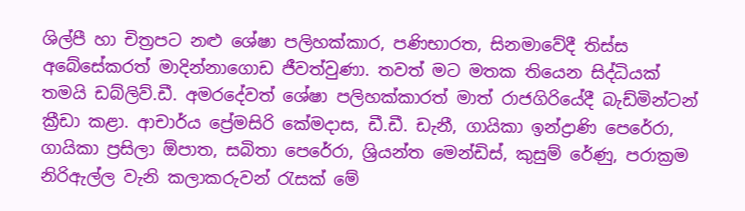ශිල්පී හා චිත්‍රපට නළු ශේෂා පලිහක්කාර, පණිභාරත, සිනමාවේදී තිස්ස අබේසේකරත් මාදින්නාගොඩ ජීවත්වුණා. තවත් මට මතක තියෙන සිද්ධියක් තමයි ඩබ්ලිව්.ඩී. අමරදේවත් ශේෂා පලිහක්කාරත් මාත් රාජගිරියේදී බැඩ්මින්ටන් ක්‍රීඩා කළා. ආචාර්ය ප්‍රේමසිරි කේමදාස, ඩී.ඩී. ඩැනී, ගායිකා ඉන්ද්‍රාණි පෙරේරා, ගායිකා ප්‍රසිලා ඕපාත, සබිතා පෙරේරා, ශ්‍රියන්ත මෙන්ඩිස්, කුසුම් රේණු, පරාක්‍රම නිරිඇල්ල වැනි කලාකරුවන් රැසක් මේ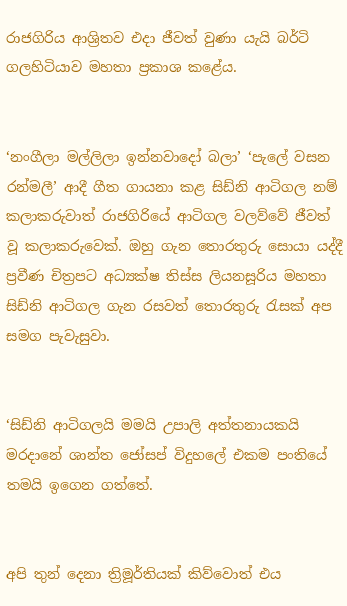රාජගිරිය ආශ්‍රිතව එද‌ා ජීවත් වුණා යැයි බර්ටි ගලහිටියාව මහතා ප්‍රකාශ කළේය.


‘නංගීලා මල්ලිලා ඉන්නවාදෝ බලා’ ‘පැලේ වසන රන්මලී’ ආදී ගීත ගායනා කළ සිඩ්නි ආටිගල නම් කලාකරුවාත් රාජගිරියේ ආටිගල වලව්වේ ජීවත් වූ කලාකරුවෙක්. ඔහු ගැන තොරතුරු සොයා යද්දී ප්‍රවීණ චිත්‍රපට අධ්‍යක්ෂ තිස්ස ලියනසූරිය මහතා සිඩ්නි ආටිගල ගැන රසවත් තොරතුරු රැසක් අප සමග පැවැසුවා.


‘සිඩ්නි ආටිගලයි මමයි උපාලි අත්තනායකයි මරද‌ානේ ශාන්ත ජෝසප් විදුහලේ එකම පංතියේ තමයි ඉගෙන ගත්තේ.


අපි තුන් දෙනා ත්‍රිමූර්තියක් කිව්වොත් එය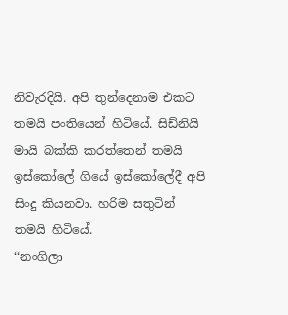නිවැරදියි. අපි තුන්දෙනාම එකට තමයි පංතියෙන් හිටියේ. සිඩ්නියි මායි බක්කි කරත්තෙන් තමයි ඉස්කෝලේ ගියේ ඉස්කෝලේදී අපි සිංදු කියනවා. හරිම සතුටින් තමයි හිටියේ.
‘‘නංගිලා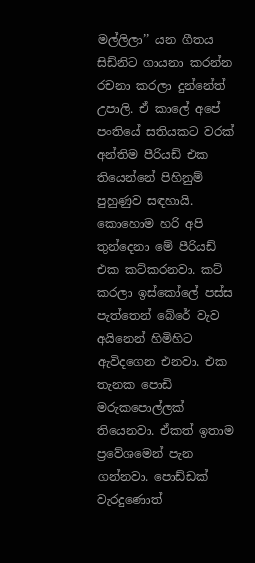මල්ලිලා’’ යන ගීතය සිඩ්නිට ගායනා කරන්න රචනා කරලා දුන්නේත් උපාලි. ඒ කාලේ අපේ පංතියේ සතියකට වරක් අන්තිම පීරියඩ් එක තියෙන්නේ පිහිනුම් පුහුණුව සඳහායි. කොහොම හරි අපි තුන්දෙනා මේ පීරියඩ් එක කට්කරනවා. කට් කරලා ඉස්කෝලේ පස්ස පැත්තෙන් බේරේ වැව අයිනෙන් හිමිහිට ඇවිදගෙන එනවා. එක තැනක පොඩි මරුකපොල්ලක් තියෙනවා. ඒකත් ඉතාම ප්‍රවේශමෙන් පැන ගන්නවා. පොඩ්ඩක් වැරදුණොත්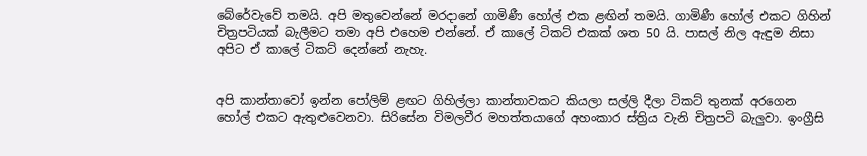බේරේවැවේ තමයි. අපි මතුවෙන්නේ මරද‌ානේ ගාමිණී හෝල් එක ළඟින් තමයි. ගාමිණී හෝල් එකට ගිහින් චිත්‍රපටියක් බැලීමට තමා අපි එහෙම එන්නේ. ඒ කාලේ ටිකට් එකක් ශත 50 යි. පාසල් නිල ඇඳුම නිසා අපිට ඒ කාලේ ටිකට් දෙන්නේ නැහැ.


අපි කාන්තාවෝ ඉන්න පෝලිම් ළඟට ගිහිල්ලා කාන්තාවකට කියලා සල්ලි දීලා ටිකට් තුනක් අරගෙන හෝල් එකට ඇතුළුවෙනවා. සිරිසේන විමලවීර මහත්තයාගේ අහංකාර ස්ත්‍රිය වැනි චිත්‍රපටි බැලුවා. ඉංග්‍රීසි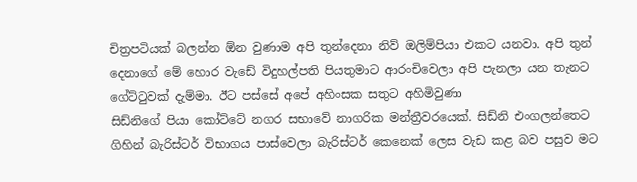චිත්‍රපටියක් බලන්න ඕන වුණාම අපි තුන්දෙනා නිව් ඔලිම්පියා එකට යනවා. අපි තුන් දෙනාගේ මේ හොර වැඩේ විදුහල්පති පියතුමාට ආරංචිවෙලා අපි පැනලා යන තැනට ගේට්ටුවක් දැම්මා. ඊට පස්සේ අපේ අහිංසක සතුට අහිමිවුණා
සිඩ්නිගේ පියා කෝට්ටේ නගර සභාවේ නාගරික මන්ත්‍රීවරයෙක්. සිඩ්නි එංගලන්තෙට ගිහින් බැරිස්ටර් විභාගය පාස්වෙලා බැරිස්ටර් කෙනෙක් ලෙස වැඩ කළ බව පසුව මට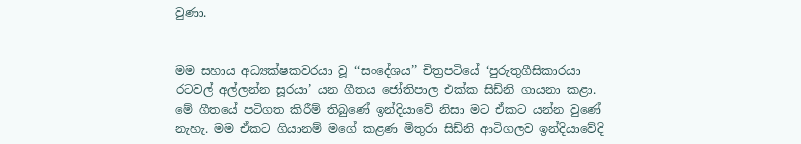වුණා.


මම සහාය අධ්‍යක්ෂකවරයා වූ ‘‘සංදේශය’’ චිත්‍රපටියේ ‘පුරුතුගීසිකාරයා රටවල් අල්ලන්න සූරයා’ යන ගීතය ජෝතිපාල එක්ක සිඩ්නි ගායනා කළා. මේ ගීතයේ පටිගත කිරීම් තිබුණේ ඉන්දියාවේ නිසා මට ඒකට යන්න වුණේ නැහැ. මම ඒකට ගියානම් මගේ කළණ මිතුරා සිඩ්නි ආටිගලව ඉන්දියාවේදි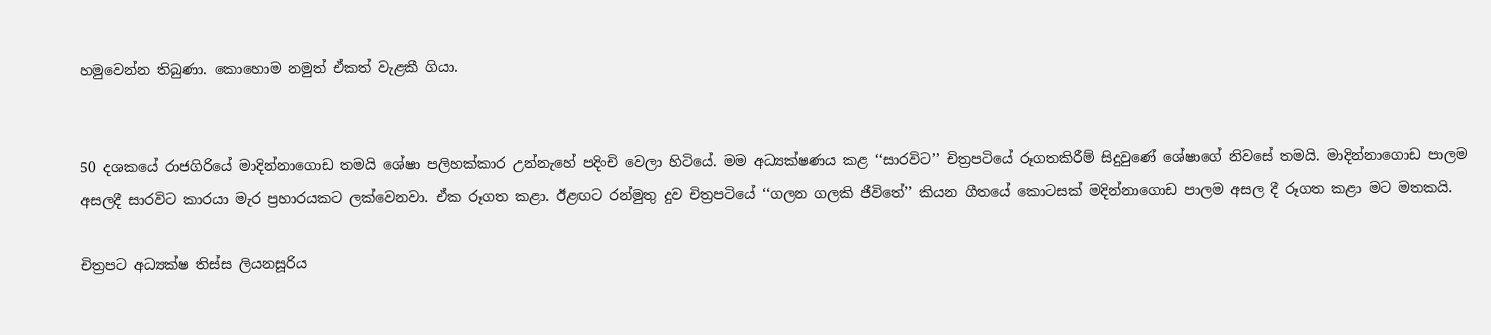හමුවෙන්න තිබුණා. කොහොම නමුත් ඒකත් වැළකී ගියා.


50 දශකයේ රාජගිරියේ මාදින්නාගොඩ තමයි ශේෂා පලිහක්කාර උන්නැහේ පදිංචි වෙලා හිටියේ. මම අධ්‍යක්ෂණය කළ ‘‘සාරවිට’’ චිත්‍රපටියේ රූගතකිරීම් සිදුවුණේ ශේෂාගේ නිවසේ තමයි. මාදින්නාගොඩ පාලම අසලදී සාරවිට කාරයා මැර ප්‍රහාරයකට ලක්වෙනවා. ඒක රූගත කළා. ඊළඟට රන්මුතු දුව චිත්‍රපටියේ ‘‘ගලන ගලකි ජීවිතේ’’ කියන ගීතයේ කොටසක් මදින්නාගොඩ පාලම අසල දී රූගත කළා මට මතකයි.

චිත්‍රපට අධ්‍යක්ෂ තිස්ස ලියනසූරිය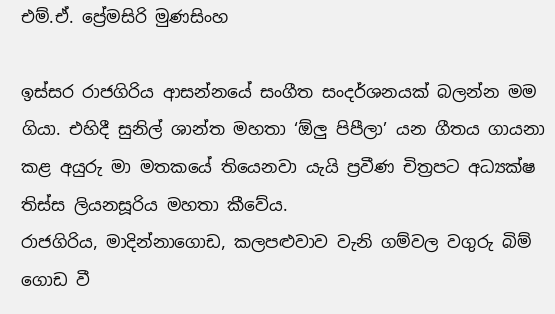එම්.ඒ. ප්‍රේමසිරි මුණසිංහ

ඉස්සර රාජගිරිය ආසන්නයේ සංගීත සංදර්ශනයක් බලන්න මම ගියා. එහිදී සුනිල් ශාන්ත මහතා ‘ඕලු පිපීලා’ යන ගීතය ගායනා කළ අයුරු මා මතකයේ තියෙනවා යැයි ප්‍රවීණ චිත්‍රපට අධ්‍යක්ෂ තිස්ස ලියනසූරිය මහතා කීවේය.
රාජගිරිය, මාදින්නාගොඩ, කලපළුවාව වැනි ගම්වල වගුරු බිම් ගොඩ වී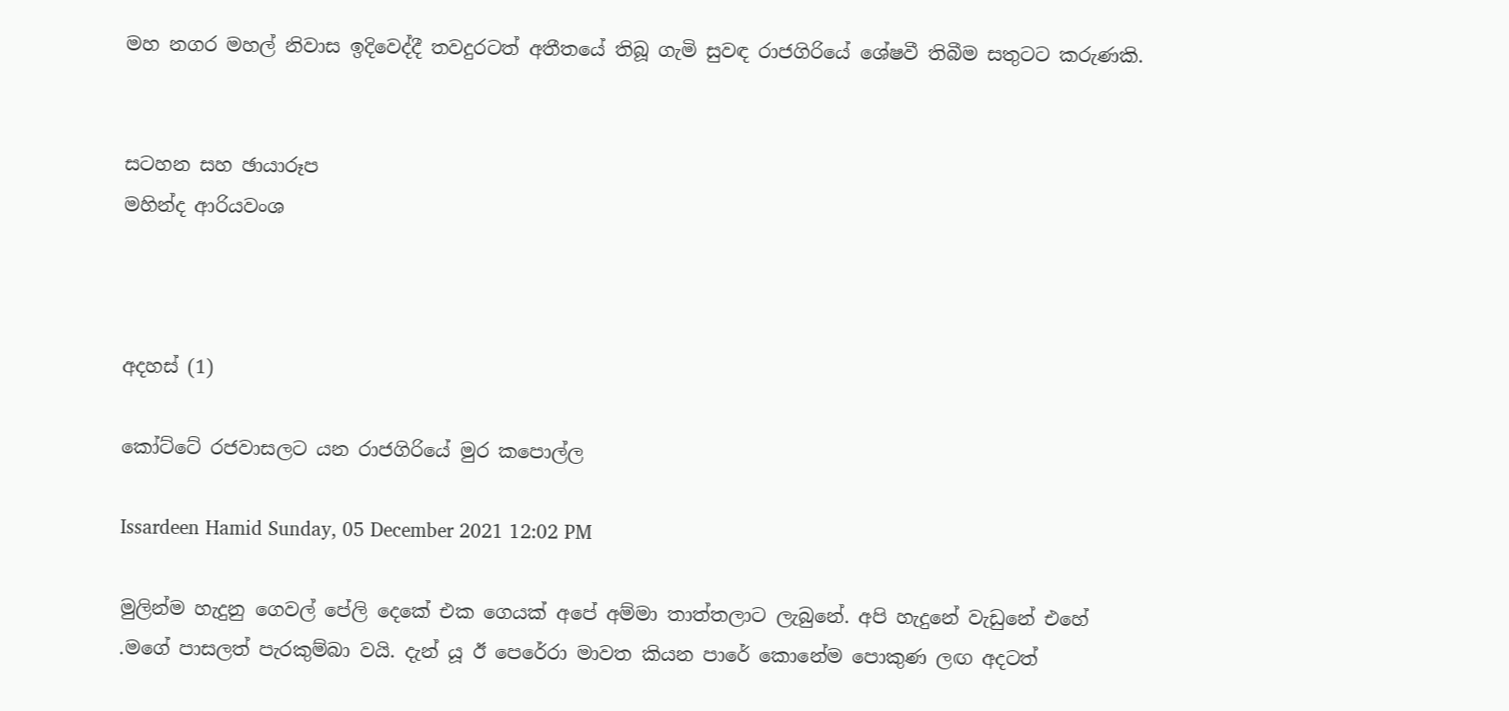මහ නගර මහල් නිවාස ඉදිවෙද්දී තවදුරටත් අතීතයේ තිබූ ගැමි සුවඳ රාජගිරියේ ශේෂවී තිබීම සතුටට කරුණකි.


සටහන සහ ඡායාරූප
මහින්ද ආරියවංශ



අදහස් (1)

කෝට්ටේ රජවාසලට යන රාජගිරියේ මුර කපොල්ල

Issardeen Hamid Sunday, 05 December 2021 12:02 PM

මුලින්ම හැදුනු ගෙවල් පේලි දෙකේ එක ගෙයක් අපේ අම්මා තාත්තලාට ලැබුනේ. අපි හැදුනේ වැඩුනේ එහේ .මගේ පාසලත් පැරකුම්බා වයි. දැන් යූ ඊ පෙරේරා මාවත කියන පාරේ කොනේම පොකුණ ලඟ අදටත්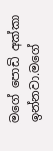මගේ පොඩි අක්කා ඉන්නවා.මගේ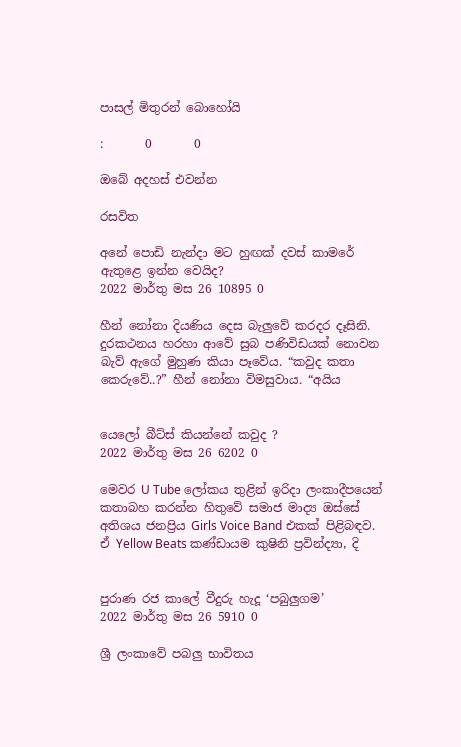පාසල් මිතුරන් බොහෝයි

:       0       0

ඔබේ අදහස් එවන්න

රසවිත

අනේ පොඩි නැන්දා මට හුඟක් දවස් කාමරේ ඇතුළෙ ඉන්න වෙයිද?
2022 මාර්තු මස 26 10895 0

හීන් නෝනා දියණිය දෙස බැලු‍වේ කරදර දෑසිනි. දුරකථනය හරහා ආවේ සුබ පණිවිඩයක් නොවන බැව් ඇගේ මුහුණ කියා පෑවේය. “කවුද කතා කෙරුවේ..?” හීන් නෝනා විමසුවාය. “අයිය


යෙලෝ බීට්ස් කියන්නේ කවුද ?
2022 මාර්තු මස 26 6202 0

මෙවර U Tube ලෝකය තුළින් ඉරිදා ලංකාදීපයෙන් කතාබහ කරන්න හිතුවේ සමාජ මාද්‍ය ඔස්සේ අතිශය ජනප්‍රිය Girls Voice Band එකක් පිළිබඳව. ඒ Yellow Beats කණ්ඩායම කුෂිනි ප්‍රවින්ද්‍යා, දි


පුරාණ රජ කාලේ වීදුරු හැදූ ‘පබුලුගම’
2022 මාර්තු මස 26 5910 0

ශ්‍රී ලංකාවේ පබලු භාවිතය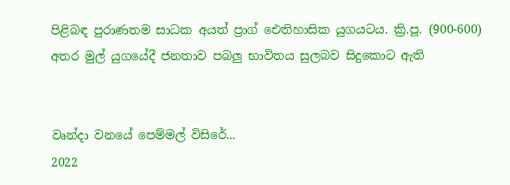පිළිබඳ පුරාණතම සාධක අයත් ප්‍රාග් ඓතිහාසික යුගයටය. ක්‍රි.පූ. (900-600) අතර මුල් යුගයේදී ජනතාව පබලු භාවිතය සුලබව සිදුකොට ඇති


වෘන්දා වනයේ පෙම්මල් විසිරේ...
2022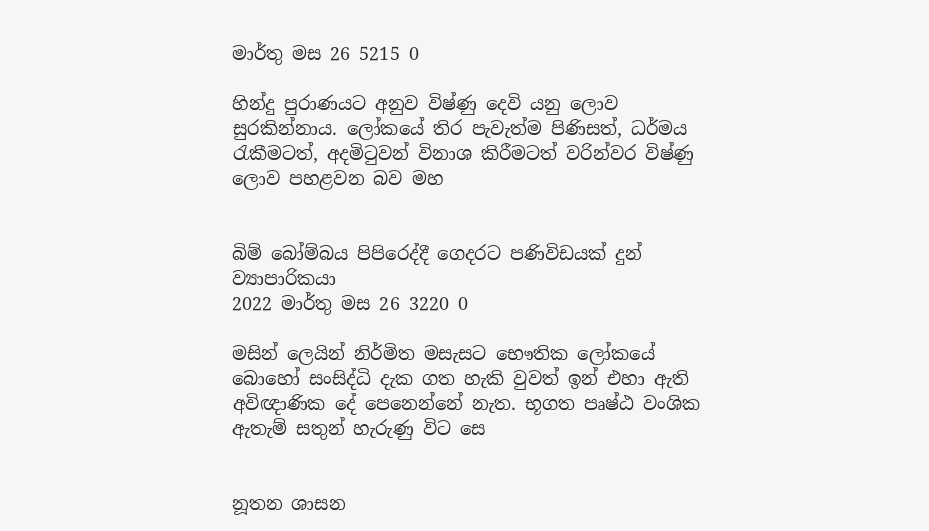මාර්තු මස 26 5215 0

හින්දු පුරාණයට අනුව විෂ්ණු දෙවි යනු ලොව සුරකින්නාය. ලෝකයේ තිර පැවැත්ම පිණිසත්, ධර්මය රැකීමටත්, අදමිටුවන් විනාශ කිරීමටත් වරින්වර විෂ්ණු ලොව පහළවන බව මහ


බිම් බෝම්බය පිපිරෙද්දී ගෙදරට පණිවිඩයක් දුන් ව්‍යාපාරිකයා
2022 මාර්තු මස 26 3220 0

මසින් ලෙයින් නිර්මිත මසැසට භෞතික ලෝකයේ බොහෝ සංසිද්ධි දැක ගත හැකි වුවත් ඉන් එහා ඇති අවිඥාණික දේ පෙනෙන්නේ නැත. භූගත පෘෂ්ඨ වංශික ඇතැම් සතුන් හැරුණු විට සෙ


නූතන ශාසන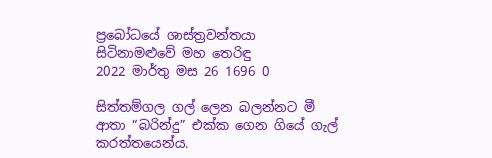ප්‍රබෝධයේ ශාස්ත්‍රවන්තයා සිටිනාමළුවේ මහ තෙරිඳු
2022 මාර්තු මස 26 1696 0

සිත්තම්ගල ගල් ලෙන බලන්නට මී ආතා “බරින්දු” එක්ක ගෙන ගියේ ගැල් කරත්තයෙන්ය.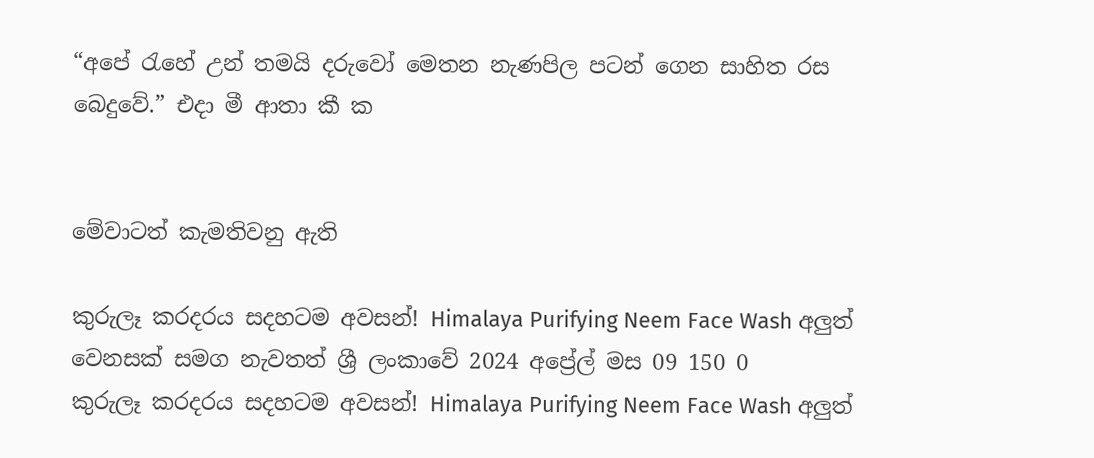“අපේ ‍රැහේ උන් තමයි දරුවෝ මෙතන නැණපිල පටන් ගෙන සාහිත රස බෙදුවේ.” එදා මී ආතා කී ක


මේවාටත් කැමතිවනු ඇති

කුරුලෑ කරදරය සදහටම අවසන්! Himalaya Purifying Neem Face Wash අලුත් වෙනසක් සමග නැවතත් ශ්‍රී ලංකාවේ 2024 අප්‍රේල් මස 09 150 0
කුරුලෑ කරදරය සදහටම අවසන්! Himalaya Purifying Neem Face Wash අලුත්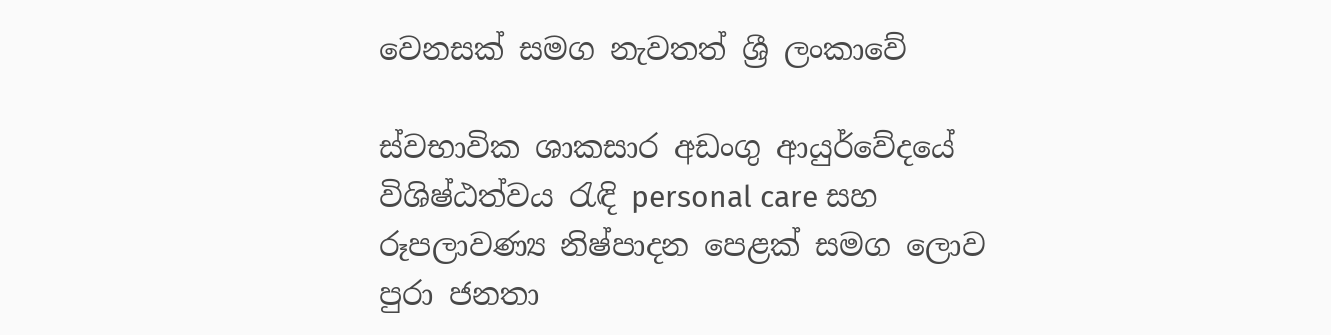වෙනසක් සමග නැවතත් ශ්‍රී ලංකාවේ

ස්වභාවික ශාකසාර අඩංගු ආයුර්වේදයේ විශිෂ්ඨත්වය රැඳි personal care සහ රූපලාවණ්‍ය නිෂ්පාදන පෙළක් සමග ලොව පුරා ජනතා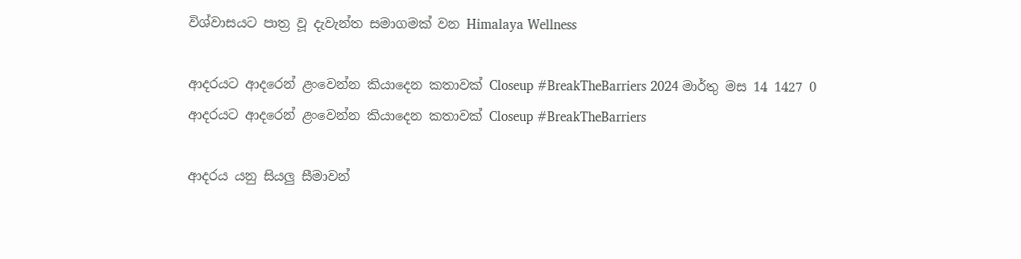විශ්වාසයට පාත්‍ර වූ දැවැන්ත සමාගමක් වන Himalaya Wellness

ආදරයට ආදරෙන් ළංවෙන්න කියාදෙන කතාවක් Closeup #BreakTheBarriers 2024 මාර්තු මස 14 1427 0
ආදරයට ආදරෙන් ළංවෙන්න කියාදෙන කතාවක් Closeup #BreakTheBarriers

ආදරය යනු සියලු සීමාවන්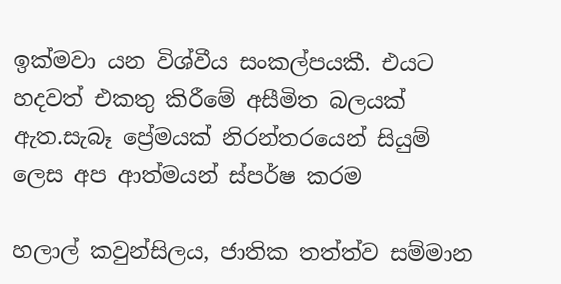ඉක්මවා යන විශ්වීය සංකල්පයකී. එයට හදවත් එකතු කිරීමේ අසීමිත බලයක් ඇත.සැබෑ ප්‍රේමයක් නිරන්තරයෙන් සියුම් ලෙස අප ආත්මයන් ස්පර්ෂ කරම

හලාල් කවුන්සිලය, ජාතික තත්ත්ව සම්මාන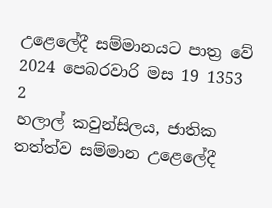උළෙලේදී සම්මානයට පාත්‍ර වේ 2024 පෙබරවාරි මස 19 1353 2
හලාල් කවුන්සිලය, ජාතික තත්ත්ව සම්මාන උළෙලේදී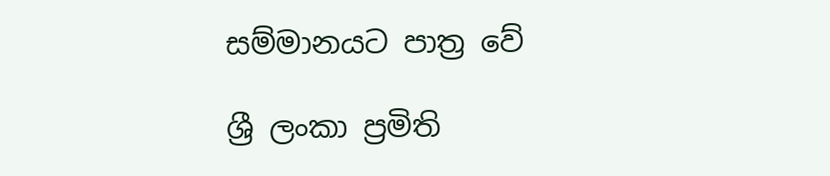සම්මානයට පාත්‍ර වේ

ශ්‍රී ලංකා ප්‍රමිති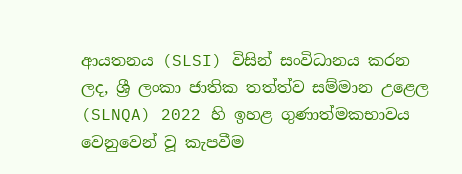ආයතනය (SLSI) විසින් සංවිධානය කරන ලද, ශ්‍රී ලංකා ජාතික තත්ත්ව සම්මාන උළෙල (SLNQA) 2022 හි ඉහළ ගුණාත්මකභාවය වෙනුවෙන් වූ කැපවීම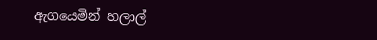ඇගයෙමින් හලාල්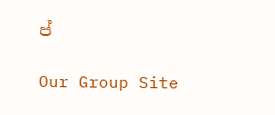ප්

Our Group Site